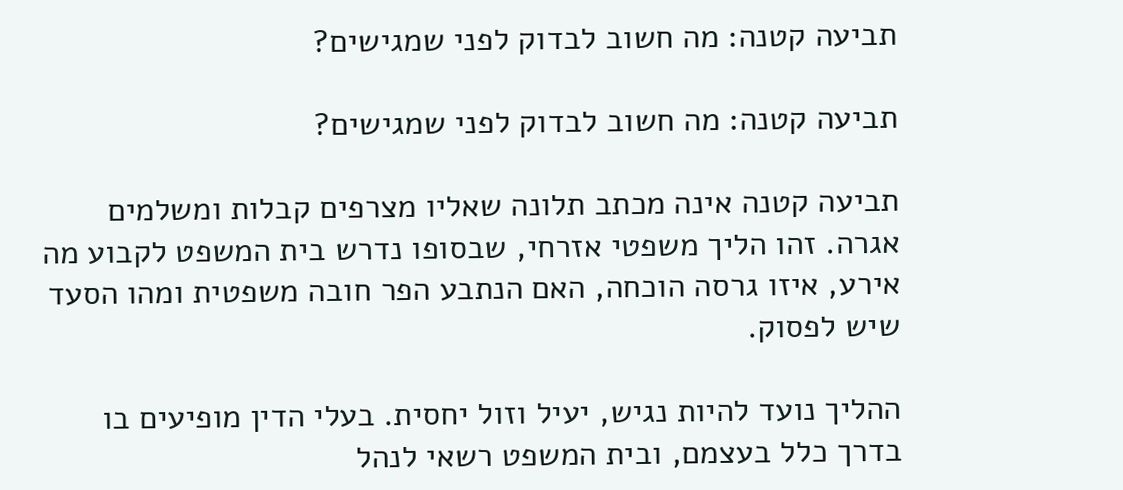תביעה קטנה: מה חשוב לבדוק לפני שמגישים?

תביעה קטנה: מה חשוב לבדוק לפני שמגישים?

תביעה קטנה אינה מכתב תלונה שאליו מצרפים קבלות ומשלמים אגרה. זהו הליך משפטי אזרחי, שבסופו נדרש בית המשפט לקבוע מה אירע, איזו גרסה הוכחה, האם הנתבע הפר חובה משפטית ומהו הסעד שיש לפסוק.

ההליך נועד להיות נגיש, יעיל וזול יחסית. בעלי הדין מופיעים בו בדרך כלל בעצמם, ובית המשפט רשאי לנהל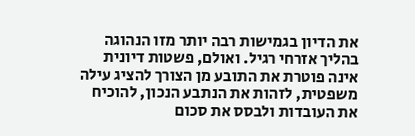את הדיון בגמישות רבה יותר מזו הנהוגה בהליך אזרחי רגיל. ואולם, פשטות דיונית אינה פוטרת את התובע מן הצורך להציג עילה משפטית, לזהות את הנתבע הנכון, להוכיח את העובדות ולבסס את סכום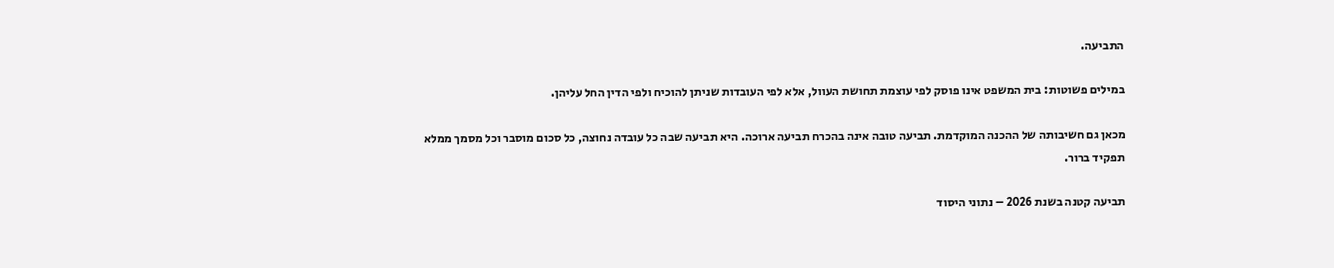התביעה.

במילים פשוטות: בית המשפט אינו פוסק לפי עוצמת תחושת העוול, אלא לפי העובדות שניתן להוכיח ולפי הדין החל עליהן.

מכאן גם חשיבותה של ההכנה המוקדמת. תביעה טובה אינה בהכרח תביעה ארוכה. היא תביעה שבה כל עובדה נחוצה, כל סכום מוסבר וכל מסמך ממלא תפקיד ברור.

תביעה קטנה בשנת 2026 – נתוני היסוד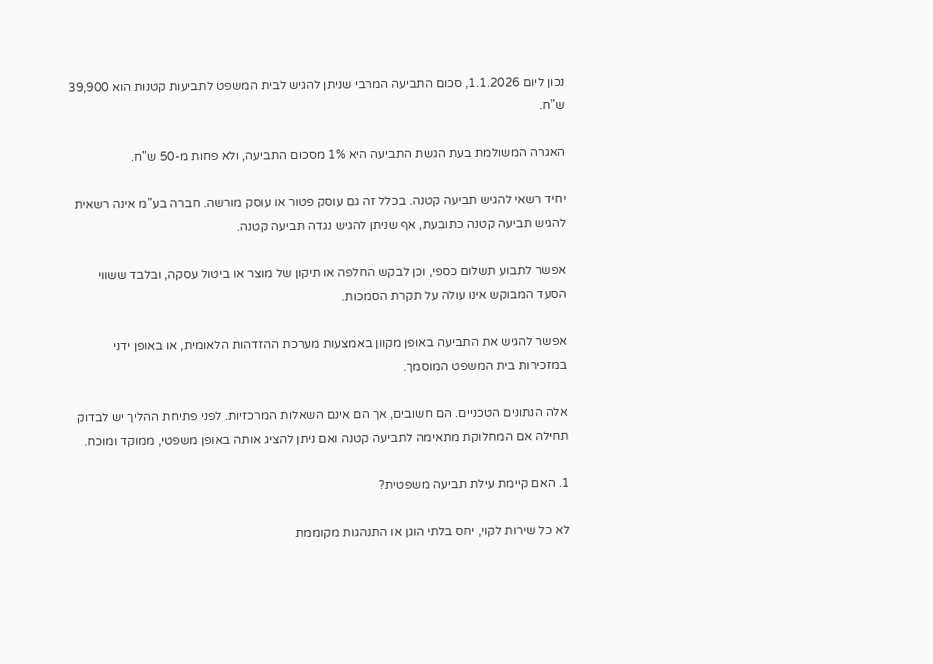נכון ליום 1.1.2026, סכום התביעה המרבי שניתן להגיש לבית המשפט לתביעות קטנות הוא 39,900 ש"ח.

האגרה המשולמת בעת הגשת התביעה היא 1% מסכום התביעה, ולא פחות מ-50 ש"ח.

יחיד רשאי להגיש תביעה קטנה. בכלל זה גם עוסק פטור או עוסק מורשה. חברה בע"מ אינה רשאית להגיש תביעה קטנה כתובעת, אף שניתן להגיש נגדה תביעה קטנה.

אפשר לתבוע תשלום כספי, וכן לבקש החלפה או תיקון של מוצר או ביטול עסקה, ובלבד ששווי הסעד המבוקש אינו עולה על תקרת הסמכות.

אפשר להגיש את התביעה באופן מקוון באמצעות מערכת ההזדהות הלאומית, או באופן ידני במזכירות בית המשפט המוסמך.

אלה הנתונים הטכניים. הם חשובים, אך הם אינם השאלות המרכזיות. לפני פתיחת ההליך יש לבדוק תחילה אם המחלוקת מתאימה לתביעה קטנה ואם ניתן להציג אותה באופן משפטי, ממוקד ומוכח.

1. האם קיימת עילת תביעה משפטית?

לא כל שירות לקוי, יחס בלתי הוגן או התנהגות מקוממת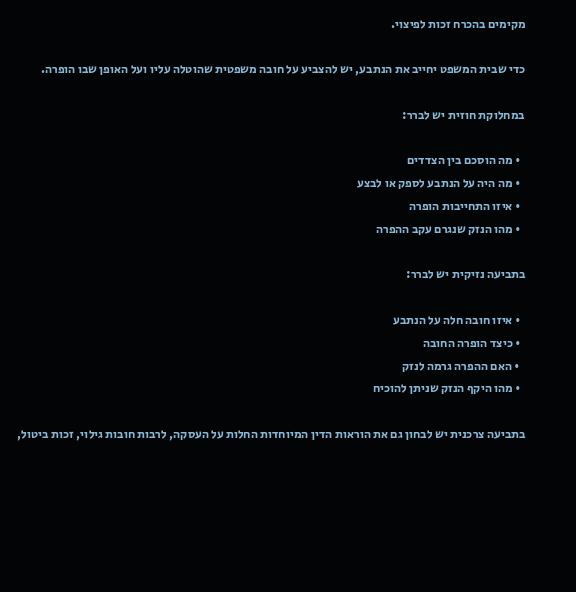מקימים בהכרח זכות לפיצוי.

כדי שבית המשפט יחייב את הנתבע, יש להצביע על חובה משפטית שהוטלה עליו ועל האופן שבו הופרה.

במחלוקת חוזית יש לברר:

  • מה הוסכם בין הצדדים
  • מה היה על הנתבע לספק או לבצע
  • איזו התחייבות הופרה
  • מהו הנזק שנגרם עקב ההפרה

בתביעה נזיקית יש לברר:

  • איזו חובה חלה על הנתבע
  • כיצד הופרה החובה
  • האם ההפרה גרמה לנזק
  • מהו היקף הנזק שניתן להוכיח

בתביעה צרכנית יש לבחון גם את הוראות הדין המיוחדות החלות על העסקה, לרבות חובות גילוי, זכות ביטול,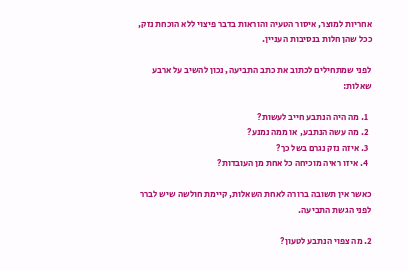אחריות למוצר, איסור הטעיה והוראות בדבר פיצוי ללא הוכחת נזק, ככל שהן חלות בנסיבות העניין.

לפני שמתחילים לכתוב את כתב התביעה, נכון להשיב על ארבע שאלות:

  1. מה היה הנתבע חייב לעשות?
  2. מה עשה הנתבע, או ממה נמנע?
  3. איזה נזק נגרם בשל כך?
  4. איזו ראיה מוכיחה כל אחת מן העובדות?

כאשר אין תשובה ברורה לאחת השאלות, קיימת חולשה שיש לברר לפני הגשת התביעה.

2. מה צפוי הנתבע לטעון?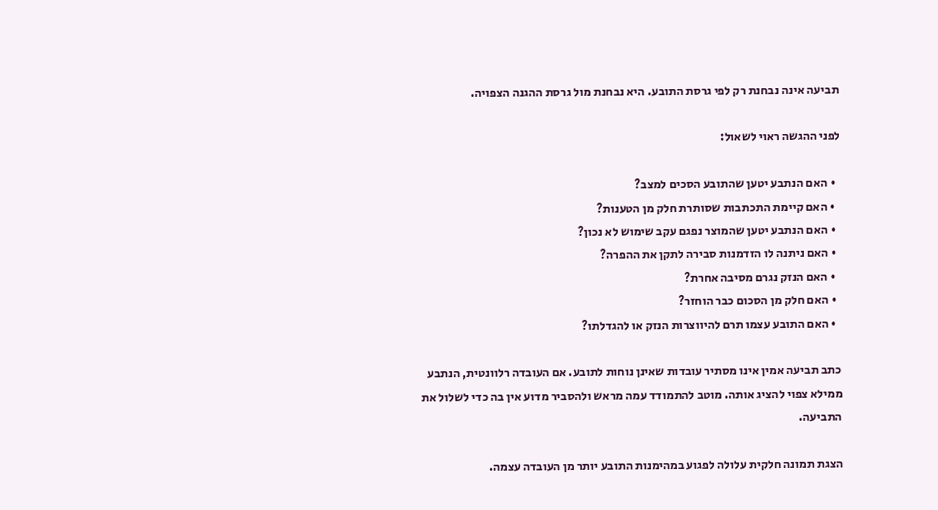תביעה אינה נבחנת רק לפי גרסת התובע. היא נבחנת מול גרסת ההגנה הצפויה.

לפני ההגשה ראוי לשאול:

  • האם הנתבע יטען שהתובע הסכים למצב?
  • האם קיימת התכתבות שסותרת חלק מן הטענות?
  • האם הנתבע יטען שהמוצר נפגם עקב שימוש לא נכון?
  • האם ניתנה לו הזדמנות סבירה לתקן את ההפרה?
  • האם הנזק נגרם מסיבה אחרת?
  • האם חלק מן הסכום כבר הוחזר?
  • האם התובע עצמו תרם להיווצרות הנזק או להגדלתו?

כתב תביעה אמין אינו מסתיר עובדות שאינן נוחות לתובע. אם העובדה רלוונטית, הנתבע ממילא צפוי להציג אותה. מוטב להתמודד עמה מראש ולהסביר מדוע אין בה כדי לשלול את התביעה.

הצגת תמונה חלקית עלולה לפגוע במהימנות התובע יותר מן העובדה עצמה.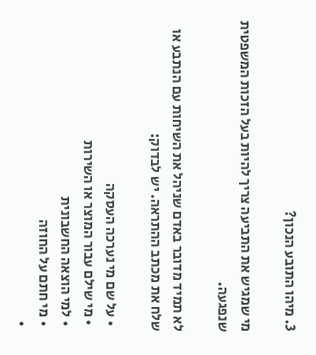3. מיהו התובע הנכון?

מי שמגיש את התביעה צריך להיות בעל הזכות המשפטית שנפגעה.

לא תמיד מדובר באדם שניהל את השיחות עם הנתבע או שלח את מכתב ההתראה. יש לבדוק:

  • על שם מי נערכה העסקה
  • מי שילם עבור המוצר או השירות
  • למי הוצאה החשבונית
  • מי חתם על החוזה
  •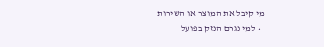מי קיבל את המוצר או השירות
  • למי נגרם הנזק בפועל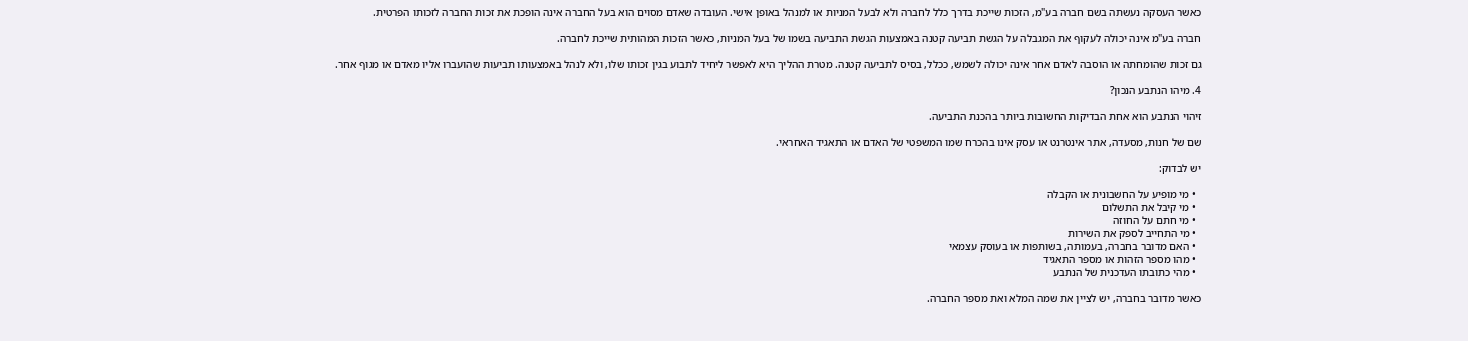כאשר העסקה נעשתה בשם חברה בע"מ, הזכות שייכת בדרך כלל לחברה ולא לבעל המניות או למנהל באופן אישי. העובדה שאדם מסוים הוא בעל החברה אינה הופכת את זכות החברה לזכותו הפרטית.

חברה בע"מ אינה יכולה לעקוף את המגבלה על הגשת תביעה קטנה באמצעות הגשת התביעה בשמו של בעל המניות, כאשר הזכות המהותית שייכת לחברה.

גם זכות שהומחתה או הוסבה לאדם אחר אינה יכולה לשמש, ככלל, בסיס לתביעה קטנה. מטרת ההליך היא לאפשר ליחיד לתבוע בגין זכותו שלו, ולא לנהל באמצעותו תביעות שהועברו אליו מאדם או מגוף אחר.

4. מיהו הנתבע הנכון?

זיהוי הנתבע הוא אחת הבדיקות החשובות ביותר בהכנת התביעה.

שם של חנות, מסעדה, אתר אינטרנט או עסק אינו בהכרח שמו המשפטי של האדם או התאגיד האחראי.

יש לבדוק:

  • מי מופיע על החשבונית או הקבלה
  • מי קיבל את התשלום
  • מי חתם על החוזה
  • מי התחייב לספק את השירות
  • האם מדובר בחברה, בעמותה, בשותפות או בעוסק עצמאי
  • מהו מספר הזהות או מספר התאגיד
  • מהי כתובתו העדכנית של הנתבע

כאשר מדובר בחברה, יש לציין את שמה המלא ואת מספר החברה.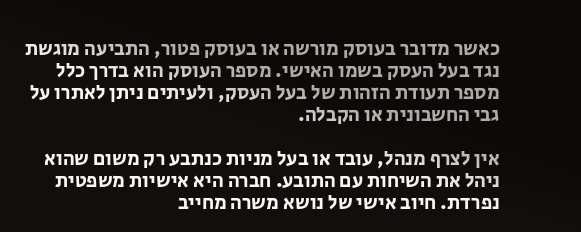כאשר מדובר בעוסק מורשה או בעוסק פטור, התביעה מוגשת נגד בעל העסק בשמו האישי. מספר העוסק הוא בדרך כלל מספר תעודת הזהות של בעל העסק, ולעיתים ניתן לאתרו על גבי החשבונית או הקבלה.

אין לצרף מנהל, עובד או בעל מניות כנתבע רק משום שהוא ניהל את השיחות עם התובע. חברה היא אישיות משפטית נפרדת. חיוב אישי של נושא משרה מחייב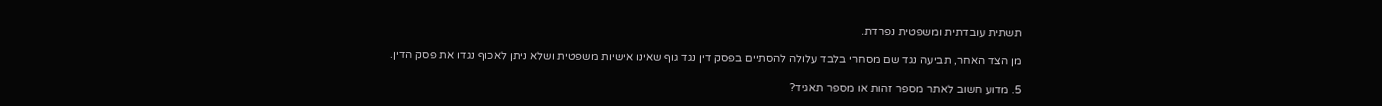תשתית עובדתית ומשפטית נפרדת.

מן הצד האחר, תביעה נגד שם מסחרי בלבד עלולה להסתיים בפסק דין נגד גוף שאינו אישיות משפטית ושלא ניתן לאכוף נגדו את פסק הדין.

5. מדוע חשוב לאתר מספר זהות או מספר תאגיד?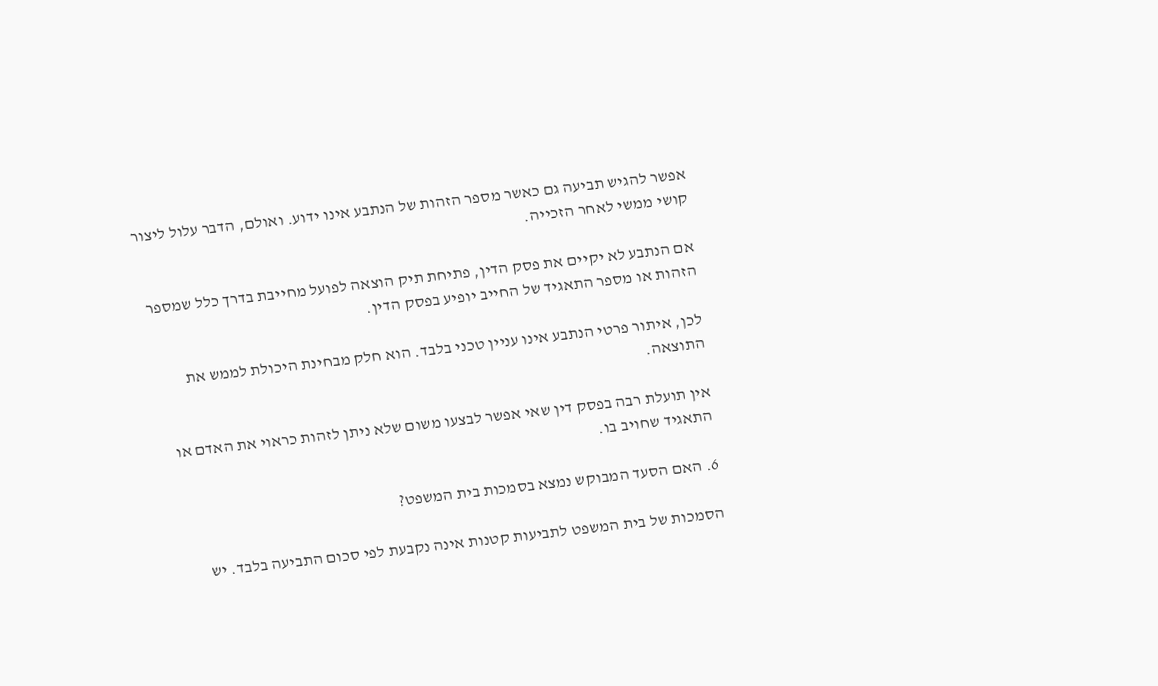אפשר להגיש תביעה גם כאשר מספר הזהות של הנתבע אינו ידוע. ואולם, הדבר עלול ליצור קושי ממשי לאחר הזכייה.

אם הנתבע לא יקיים את פסק הדין, פתיחת תיק הוצאה לפועל מחייבת בדרך כלל שמספר הזהות או מספר התאגיד של החייב יופיע בפסק הדין.

לכן, איתור פרטי הנתבע אינו עניין טכני בלבד. הוא חלק מבחינת היכולת לממש את התוצאה.

אין תועלת רבה בפסק דין שאי אפשר לבצעו משום שלא ניתן לזהות כראוי את האדם או התאגיד שחויב בו.

6. האם הסעד המבוקש נמצא בסמכות בית המשפט?

הסמכות של בית המשפט לתביעות קטנות אינה נקבעת לפי סכום התביעה בלבד. יש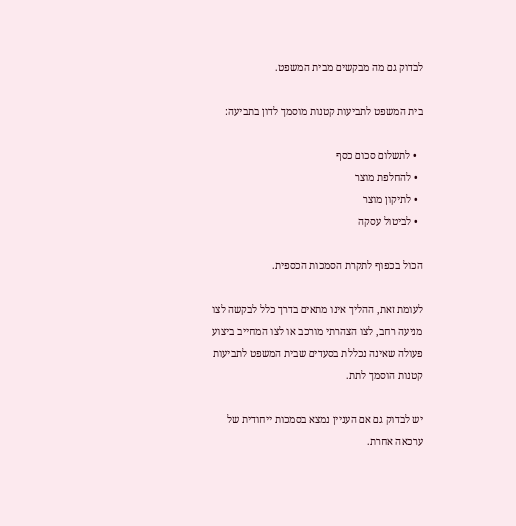לבדוק גם מה מבקשים מבית המשפט.

בית המשפט לתביעות קטנות מוסמך לדון בתביעה:

  • לתשלום סכום כסף
  • להחלפת מוצר
  • לתיקון מוצר
  • לביטול עסקה

הכול בכפוף לתקרת הסמכות הכספית.

לעומת זאת, ההליך אינו מתאים בדרך כלל לבקשה לצו מניעה רחב, לצו הצהרתי מורכב או לצו המחייב ביצוע פעולה שאינה נכללת בסעדים שבית המשפט לתביעות קטנות הוסמך לתת.

יש לבדוק גם אם העניין נמצא בסמכות ייחודית של ערכאה אחרת.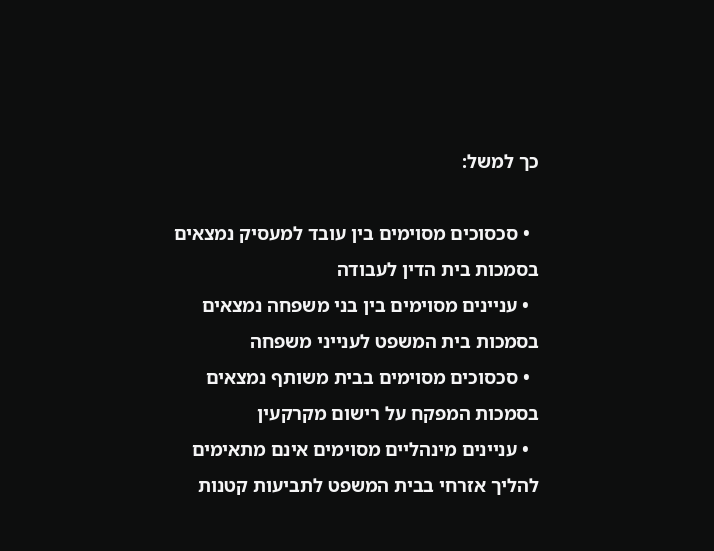כך למשל:

  • סכסוכים מסוימים בין עובד למעסיק נמצאים בסמכות בית הדין לעבודה
  • עניינים מסוימים בין בני משפחה נמצאים בסמכות בית המשפט לענייני משפחה
  • סכסוכים מסוימים בבית משותף נמצאים בסמכות המפקח על רישום מקרקעין
  • עניינים מינהליים מסוימים אינם מתאימים להליך אזרחי בבית המשפט לתביעות קטנות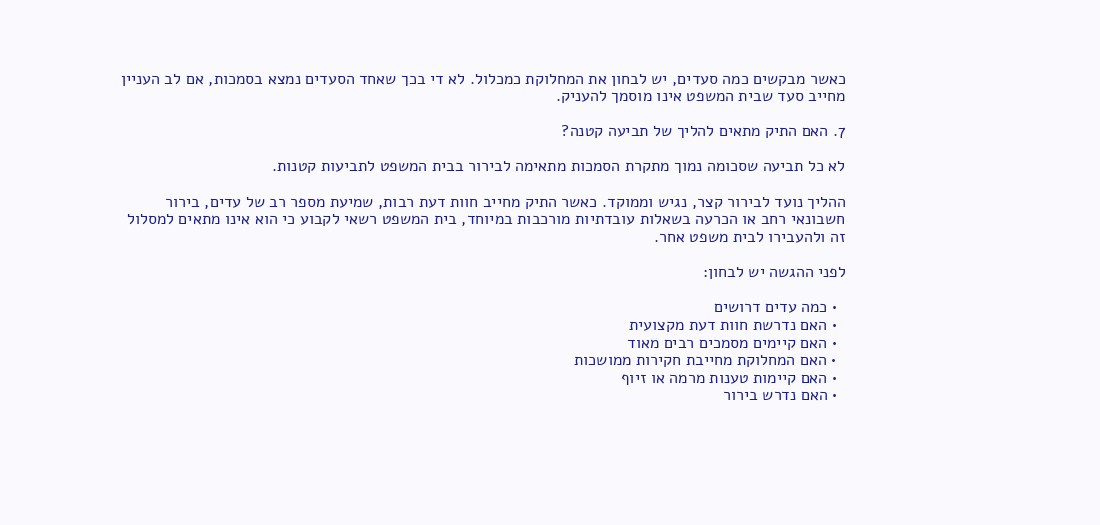כאשר מבקשים כמה סעדים, יש לבחון את המחלוקת כמכלול. לא די בכך שאחד הסעדים נמצא בסמכות, אם לב העניין מחייב סעד שבית המשפט אינו מוסמך להעניק.

7. האם התיק מתאים להליך של תביעה קטנה?

לא כל תביעה שסכומה נמוך מתקרת הסמכות מתאימה לבירור בבית המשפט לתביעות קטנות.

ההליך נועד לבירור קצר, נגיש וממוקד. כאשר התיק מחייב חוות דעת רבות, שמיעת מספר רב של עדים, בירור חשבונאי רחב או הכרעה בשאלות עובדתיות מורכבות במיוחד, בית המשפט רשאי לקבוע כי הוא אינו מתאים למסלול זה ולהעבירו לבית משפט אחר.

לפני ההגשה יש לבחון:

  • כמה עדים דרושים
  • האם נדרשת חוות דעת מקצועית
  • האם קיימים מסמכים רבים מאוד
  • האם המחלוקת מחייבת חקירות ממושכות
  • האם קיימות טענות מרמה או זיוף
  • האם נדרש בירור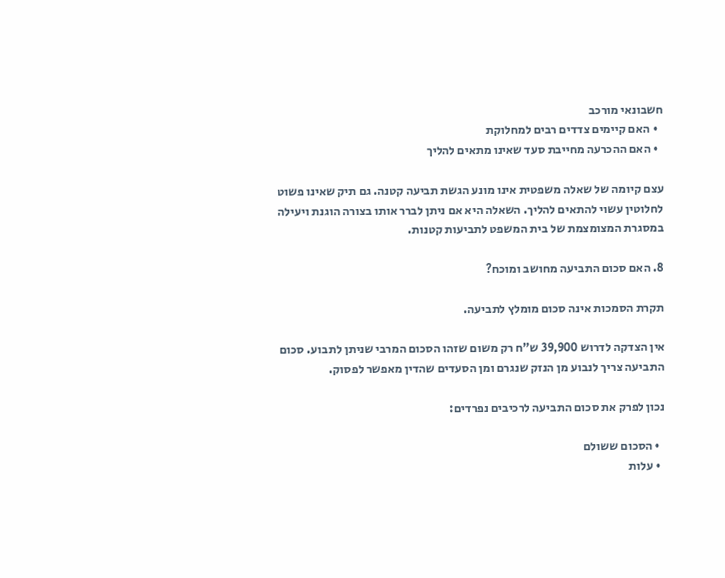חשבונאי מורכב
  • האם קיימים צדדים רבים למחלוקת
  • האם ההכרעה מחייבת סעד שאינו מתאים להליך

עצם קיומה של שאלה משפטית אינו מונע הגשת תביעה קטנה. גם תיק שאינו פשוט לחלוטין עשוי להתאים להליך. השאלה היא אם ניתן לברר אותו בצורה הוגנת ויעילה במסגרת המצומצמת של בית המשפט לתביעות קטנות.

8. האם סכום התביעה מחושב ומוכח?

תקרת הסמכות אינה סכום מומלץ לתביעה.

אין הצדקה לדרוש 39,900 ש"ח רק משום שזהו הסכום המרבי שניתן לתבוע. סכום התביעה צריך לנבוע מן הנזק שנגרם ומן הסעדים שהדין מאפשר לפסוק.

נכון לפרק את סכום התביעה לרכיבים נפרדים:

  • הסכום ששולם
  • עלות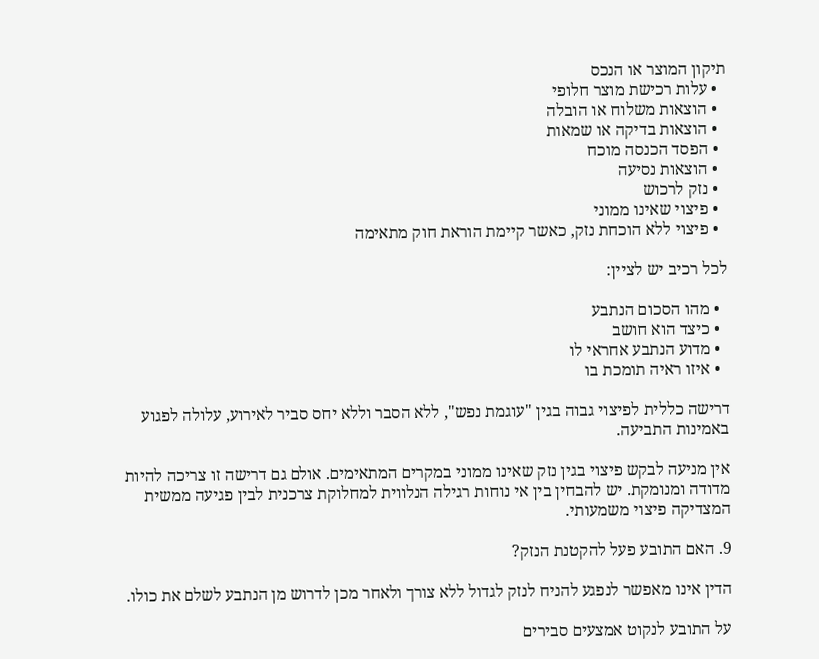תיקון המוצר או הנכס
  • עלות רכישת מוצר חלופי
  • הוצאות משלוח או הובלה
  • הוצאות בדיקה או שמאות
  • הפסד הכנסה מוכח
  • הוצאות נסיעה
  • נזק לרכוש
  • פיצוי שאינו ממוני
  • פיצוי ללא הוכחת נזק, כאשר קיימת הוראת חוק מתאימה

לכל רכיב יש לציין:

  • מהו הסכום הנתבע
  • כיצד הוא חושב
  • מדוע הנתבע אחראי לו
  • איזו ראיה תומכת בו

דרישה כללית לפיצוי גבוה בגין "עוגמת נפש", ללא הסבר וללא יחס סביר לאירוע, עלולה לפגוע באמינות התביעה.

אין מניעה לבקש פיצוי בגין נזק שאינו ממוני במקרים המתאימים. אולם גם דרישה זו צריכה להיות מדודה ומנומקת. יש להבחין בין אי נוחות רגילה הנלווית למחלוקת צרכנית לבין פגיעה ממשית המצדיקה פיצוי משמעותי.

9. האם התובע פעל להקטנת הנזק?

הדין אינו מאפשר לנפגע להניח לנזק לגדול ללא צורך ולאחר מכן לדרוש מן הנתבע לשלם את כולו.

על התובע לנקוט אמצעים סבירים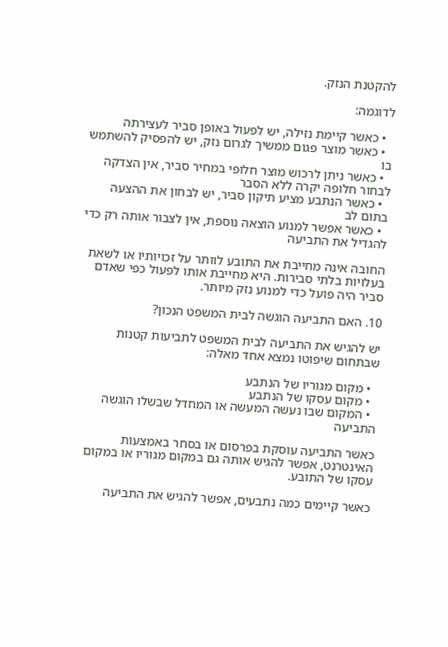להקטנת הנזק.

לדוגמה:

  • כאשר קיימת נזילה, יש לפעול באופן סביר לעצירתה
  • כאשר מוצר פגום ממשיך לגרום נזק, יש להפסיק להשתמש בו
  • כאשר ניתן לרכוש מוצר חלופי במחיר סביר, אין הצדקה לבחור חלופה יקרה ללא הסבר
  • כאשר הנתבע מציע תיקון סביר, יש לבחון את ההצעה בתום לב
  • כאשר אפשר למנוע הוצאה נוספת, אין לצבור אותה רק כדי להגדיל את התביעה

החובה אינה מחייבת את התובע לוותר על זכויותיו או לשאת בעלויות בלתי סבירות. היא מחייבת אותו לפעול כפי שאדם סביר היה פועל כדי למנוע נזק מיותר.

10. האם התביעה הוגשה לבית המשפט הנכון?

יש להגיש את התביעה לבית המשפט לתביעות קטנות שבתחום שיפוטו נמצא אחד מאלה:

  • מקום מגוריו של הנתבע
  • מקום עסקו של הנתבע
  • המקום שבו נעשה המעשה או המחדל שבשלו הוגשה התביעה

כאשר התביעה עוסקת בפרסום או בסחר באמצעות האינטרנט, אפשר להגיש אותה גם במקום מגוריו או במקום עסקו של התובע.

כאשר קיימים כמה נתבעים, אפשר להגיש את התביעה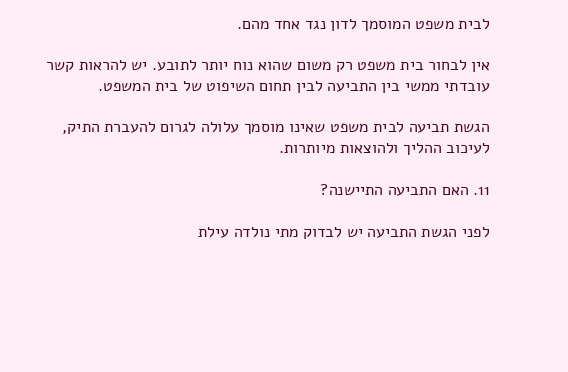לבית משפט המוסמך לדון נגד אחד מהם.

אין לבחור בית משפט רק משום שהוא נוח יותר לתובע. יש להראות קשר עובדתי ממשי בין התביעה לבין תחום השיפוט של בית המשפט.

הגשת תביעה לבית משפט שאינו מוסמך עלולה לגרום להעברת התיק, לעיכוב ההליך ולהוצאות מיותרות.

11. האם התביעה התיישנה?

לפני הגשת התביעה יש לבדוק מתי נולדה עילת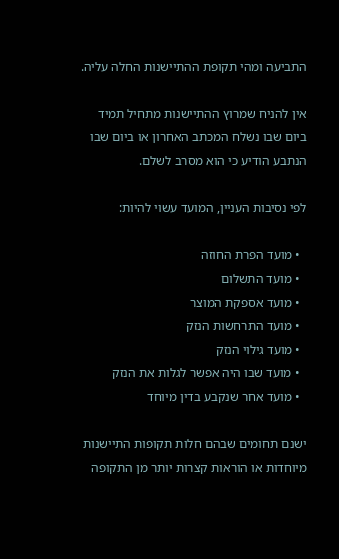התביעה ומהי תקופת ההתיישנות החלה עליה.

אין להניח שמרוץ ההתיישנות מתחיל תמיד ביום שבו נשלח המכתב האחרון או ביום שבו הנתבע הודיע כי הוא מסרב לשלם.

לפי נסיבות העניין, המועד עשוי להיות:

  • מועד הפרת החוזה
  • מועד התשלום
  • מועד אספקת המוצר
  • מועד התרחשות הנזק
  • מועד גילוי הנזק
  • מועד שבו היה אפשר לגלות את הנזק
  • מועד אחר שנקבע בדין מיוחד

ישנם תחומים שבהם חלות תקופות התיישנות מיוחדות או הוראות קצרות יותר מן התקופה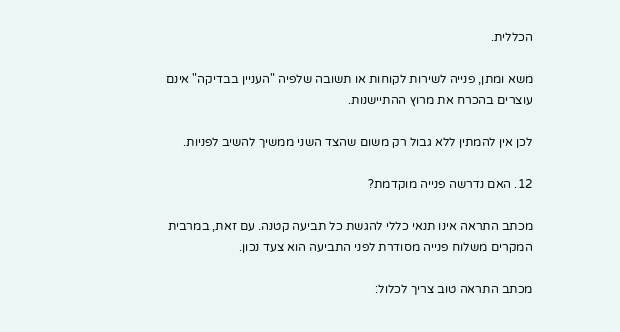הכללית.

משא ומתן, פנייה לשירות לקוחות או תשובה שלפיה "העניין בבדיקה" אינם עוצרים בהכרח את מרוץ ההתיישנות.

לכן אין להמתין ללא גבול רק משום שהצד השני ממשיך להשיב לפניות.

12. האם נדרשה פנייה מוקדמת?

מכתב התראה אינו תנאי כללי להגשת כל תביעה קטנה. עם זאת, במרבית המקרים משלוח פנייה מסודרת לפני התביעה הוא צעד נכון.

מכתב התראה טוב צריך לכלול: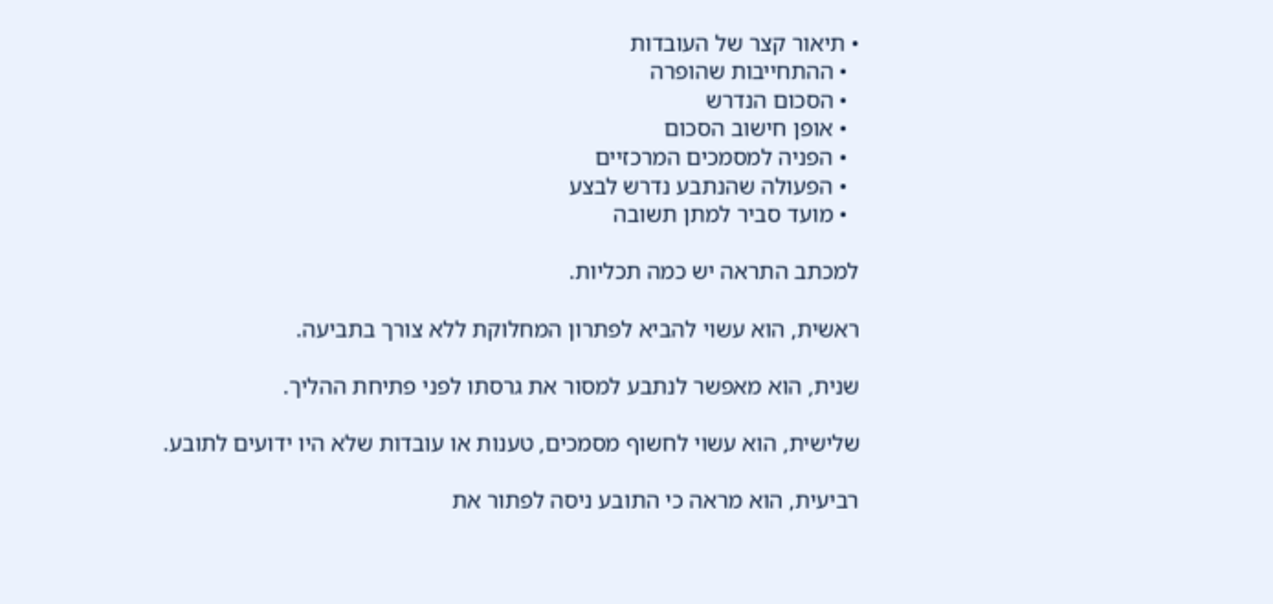• תיאור קצר של העובדות
  • ההתחייבות שהופרה
  • הסכום הנדרש
  • אופן חישוב הסכום
  • הפניה למסמכים המרכזיים
  • הפעולה שהנתבע נדרש לבצע
  • מועד סביר למתן תשובה

למכתב התראה יש כמה תכליות.

ראשית, הוא עשוי להביא לפתרון המחלוקת ללא צורך בתביעה.

שנית, הוא מאפשר לנתבע למסור את גרסתו לפני פתיחת ההליך.

שלישית, הוא עשוי לחשוף מסמכים, טענות או עובדות שלא היו ידועים לתובע.

רביעית, הוא מראה כי התובע ניסה לפתור את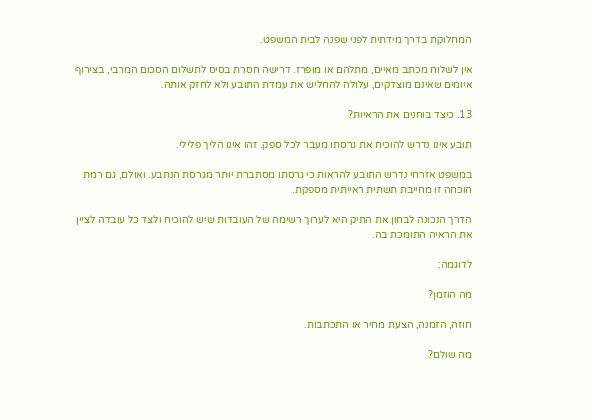המחלוקת בדרך מידתית לפני שפנה לבית המשפט.

אין לשלוח מכתב מאיים, מתלהם או מופרז. דרישה חסרת בסיס לתשלום הסכום המרבי, בצירוף איומים שאינם מוצדקים, עלולה להחליש את עמדת התובע ולא לחזק אותה.

13. כיצד בוחנים את הראיות?

תובע אינו נדרש להוכיח את גרסתו מעבר לכל ספק. זהו אינו הליך פלילי.

במשפט אזרחי נדרש התובע להראות כי גרסתו מסתברת יותר מגרסת הנתבע. ואולם, גם רמת הוכחה זו מחייבת תשתית ראייתית מספקת.

הדרך הנכונה לבחון את התיק היא לערוך רשימה של העובדות שיש להוכיח ולצד כל עובדה לציין את הראיה התומכת בה.

לדוגמה:

מה הוזמן?

חוזה, הזמנה, הצעת מחיר או התכתבות.

מה שולם?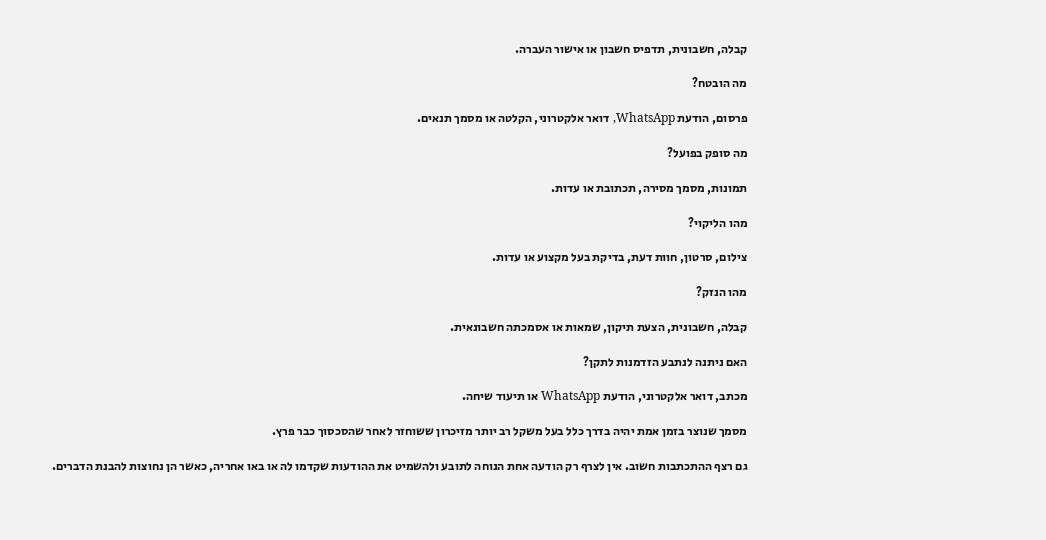קבלה, חשבונית, תדפיס חשבון או אישור העברה.

מה הובטח?

פרסום, הודעת WhatsApp, דואר אלקטרוני, הקלטה או מסמך תנאים.

מה סופק בפועל?

תמונות, מסמך מסירה, תכתובת או עדות.

מהו הליקוי?

צילום, סרטון, חוות דעת, בדיקת בעל מקצוע או עדות.

מהו הנזק?

קבלה, חשבונית, הצעת תיקון, שמאות או אסמכתה חשבונאית.

האם ניתנה לנתבע הזדמנות לתקן?

מכתב, דואר אלקטרוני, הודעת WhatsApp או תיעוד שיחה.

מסמך שנוצר בזמן אמת יהיה בדרך כלל בעל משקל רב יותר מזיכרון ששוחזר לאחר שהסכסוך כבר פרץ.

גם רצף ההתכתבות חשוב. אין לצרף רק הודעה אחת הנוחה לתובע ולהשמיט את ההודעות שקדמו לה או באו אחריה, כאשר הן נחוצות להבנת הדברים.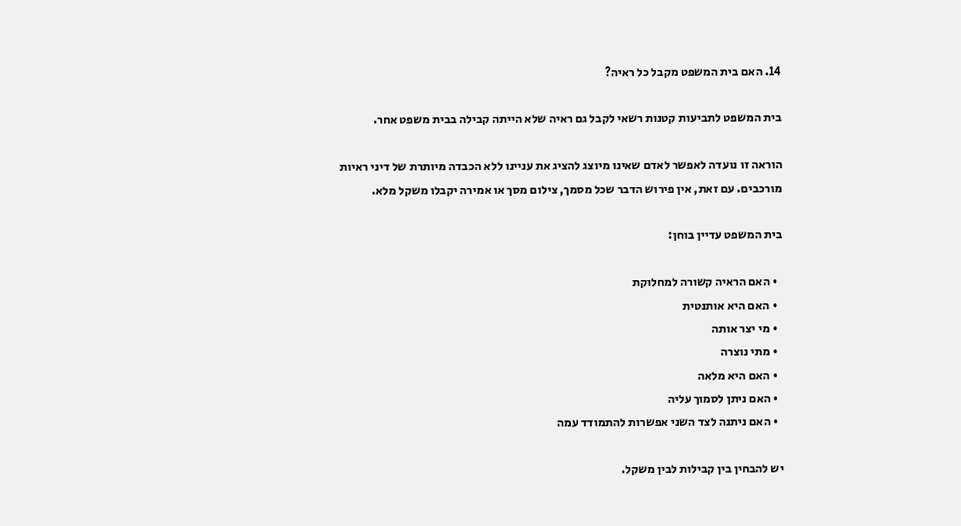14. האם בית המשפט מקבל כל ראיה?

בית המשפט לתביעות קטנות רשאי לקבל גם ראיה שלא הייתה קבילה בבית משפט אחר.

הוראה זו נועדה לאפשר לאדם שאינו מיוצג להציג את עניינו ללא הכבדה מיותרת של דיני ראיות מורכבים. עם זאת, אין פירוש הדבר שכל מסמך, צילום מסך או אמירה יקבלו משקל מלא.

בית המשפט עדיין בוחן:

  • האם הראיה קשורה למחלוקת
  • האם היא אותנטית
  • מי יצר אותה
  • מתי נוצרה
  • האם היא מלאה
  • האם ניתן לסמוך עליה
  • האם ניתנה לצד השני אפשרות להתמודד עמה

יש להבחין בין קבילות לבין משקל.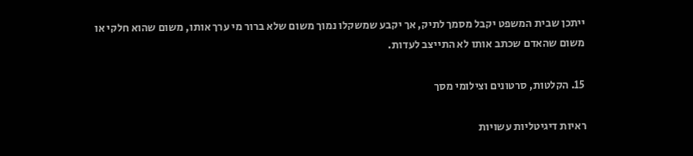ייתכן שבית המשפט יקבל מסמך לתיק, אך יקבע שמשקלו נמוך משום שלא ברור מי ערך אותו, משום שהוא חלקי או משום שהאדם שכתב אותו לא התייצב לעדות.

15. הקלטות, סרטונים וצילומי מסך

ראיות דיגיטליות עשויות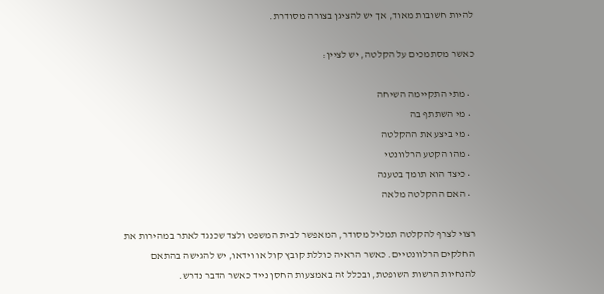להיות חשובות מאוד, אך יש להציגן בצורה מסודרת.

כאשר מסתמכים על הקלטה, יש לציין:

  • מתי התקיימה השיחה
  • מי השתתף בה
  • מי ביצע את ההקלטה
  • מהו הקטע הרלוונטי
  • כיצד הוא תומך בטענה
  • האם ההקלטה מלאה

רצוי לצרף להקלטה תמליל מסודר, המאפשר לבית המשפט ולצד שכנגד לאתר במהירות את החלקים הרלוונטיים. כאשר הראיה כוללת קובץ קול או וידאו, יש להגישה בהתאם להנחיות הרשות השופטת, ובכלל זה באמצעות החסן נייד כאשר הדבר נדרש.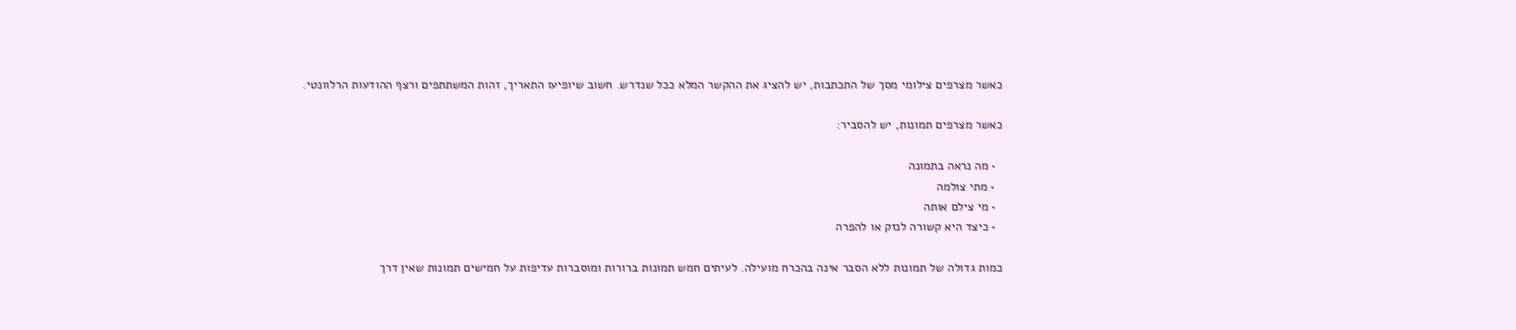כאשר מצרפים צילומי מסך של התכתבות, יש להציג את ההקשר המלא ככל שנדרש. חשוב שיופיעו התאריך, זהות המשתתפים ורצף ההודעות הרלוונטי.

כאשר מצרפים תמונות, יש להסביר:

  • מה נראה בתמונה
  • מתי צולמה
  • מי צילם אותה
  • כיצד היא קשורה לנזק או להפרה

כמות גדולה של תמונות ללא הסבר אינה בהכרח מועילה. לעיתים חמש תמונות ברורות ומוסברות עדיפות על חמישים תמונות שאין דרך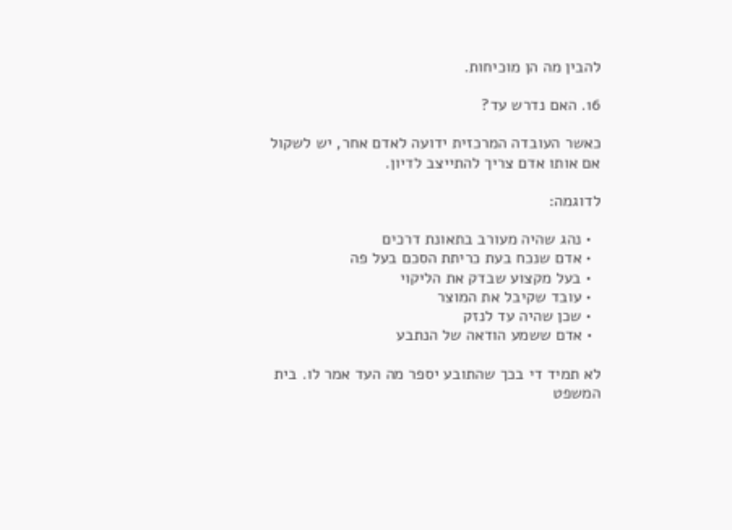להבין מה הן מוכיחות.

16. האם נדרש עד?

כאשר העובדה המרכזית ידועה לאדם אחר, יש לשקול אם אותו אדם צריך להתייצב לדיון.

לדוגמה:

  • נהג שהיה מעורב בתאונת דרכים
  • אדם שנכח בעת כריתת הסכם בעל פה
  • בעל מקצוע שבדק את הליקוי
  • עובד שקיבל את המוצר
  • שכן שהיה עד לנזק
  • אדם ששמע הודאה של הנתבע

לא תמיד די בכך שהתובע יספר מה העד אמר לו. בית המשפט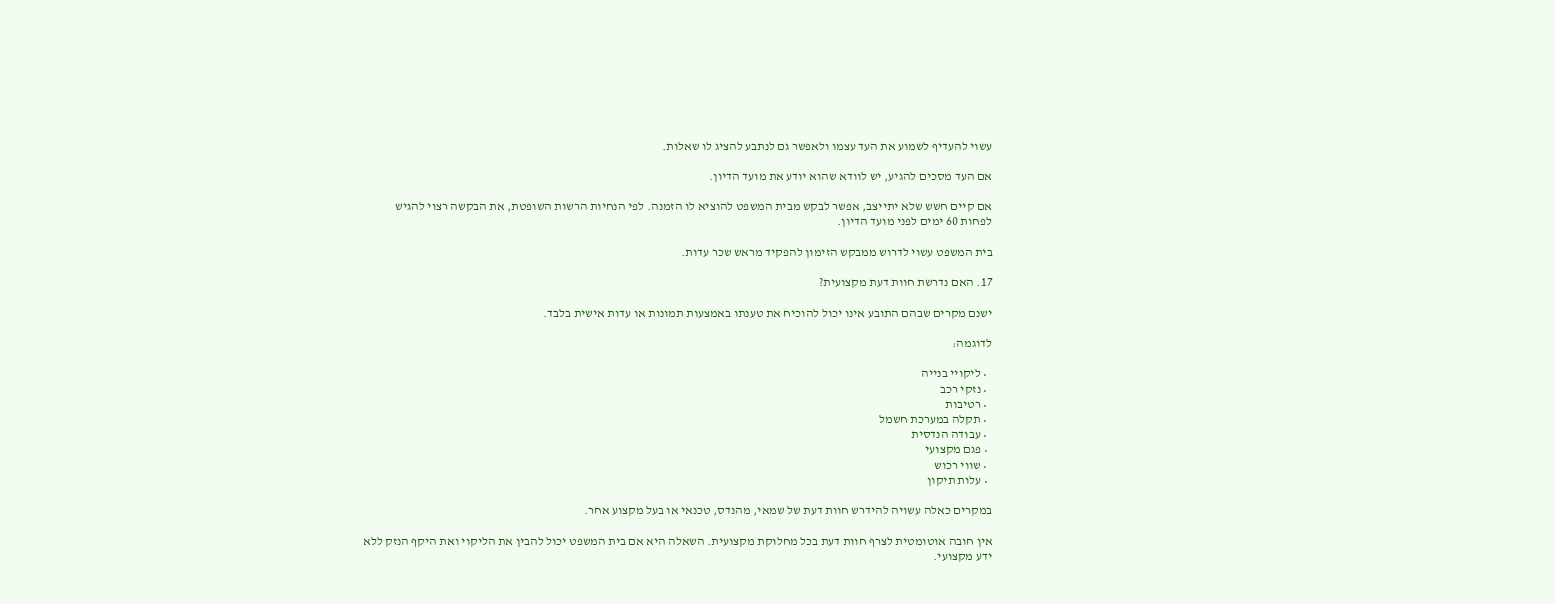עשוי להעדיף לשמוע את העד עצמו ולאפשר גם לנתבע להציג לו שאלות.

אם העד מסכים להגיע, יש לוודא שהוא יודע את מועד הדיון.

אם קיים חשש שלא יתייצב, אפשר לבקש מבית המשפט להוציא לו הזמנה. לפי הנחיות הרשות השופטת, את הבקשה רצוי להגיש לפחות 60 ימים לפני מועד הדיון.

בית המשפט עשוי לדרוש ממבקש הזימון להפקיד מראש שכר עדות.

17. האם נדרשת חוות דעת מקצועית?

ישנם מקרים שבהם התובע אינו יכול להוכיח את טענתו באמצעות תמונות או עדות אישית בלבד.

לדוגמה:

  • ליקויי בנייה
  • נזקי רכב
  • רטיבות
  • תקלה במערכת חשמל
  • עבודה הנדסית
  • פגם מקצועי
  • שווי רכוש
  • עלות תיקון

במקרים כאלה עשויה להידרש חוות דעת של שמאי, מהנדס, טכנאי או בעל מקצוע אחר.

אין חובה אוטומטית לצרף חוות דעת בכל מחלוקת מקצועית. השאלה היא אם בית המשפט יכול להבין את הליקוי ואת היקף הנזק ללא ידע מקצועי.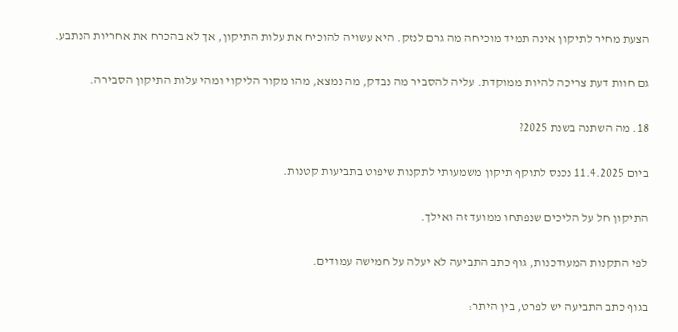הצעת מחיר לתיקון אינה תמיד מוכיחה מה גרם לנזק. היא עשויה להוכיח את עלות התיקון, אך לא בהכרח את אחריות הנתבע.

גם חוות דעת צריכה להיות ממוקדת. עליה להסביר מה נבדק, מה נמצא, מהו מקור הליקוי ומהי עלות התיקון הסבירה.

18. מה השתנה בשנת 2025?

ביום 11.4.2025 נכנס לתוקף תיקון משמעותי לתקנות שיפוט בתביעות קטנות.

התיקון חל על הליכים שנפתחו ממועד זה ואילך.

לפי התקנות המעודכנות, גוף כתב התביעה לא יעלה על חמישה עמודים.

בגוף כתב התביעה יש לפרט, בין היתר: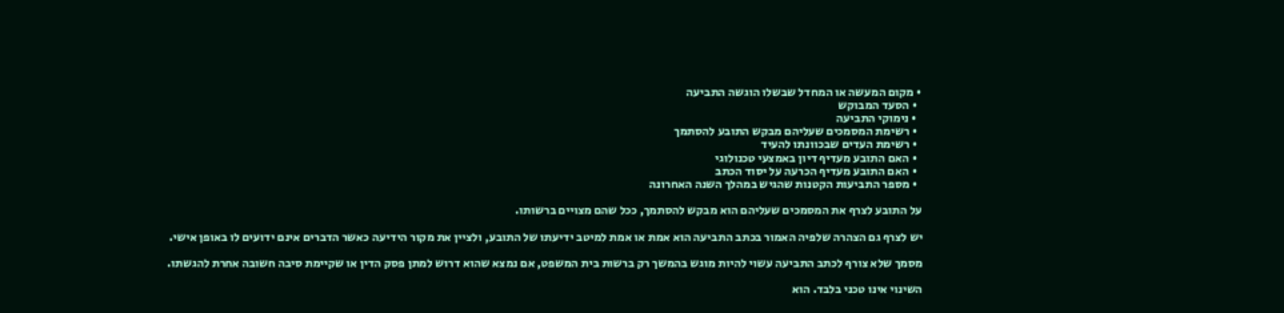• מקום המעשה או המחדל שבשלו הוגשה התביעה
  • הסעד המבוקש
  • נימוקי התביעה
  • רשימת המסמכים שעליהם מבקש התובע להסתמך
  • רשימת העדים שבכוונתו להעיד
  • האם התובע מעדיף דיון באמצעי טכנולוגי
  • האם התובע מעדיף הכרעה על יסוד הכתב
  • מספר התביעות הקטנות שהגיש במהלך השנה האחרונה

על התובע לצרף את המסמכים שעליהם הוא מבקש להסתמך, ככל שהם מצויים ברשותו.

יש לצרף גם הצהרה שלפיה האמור בכתב התביעה הוא אמת או אמת למיטב ידיעתו של התובע, ולציין את מקור הידיעה כאשר הדברים אינם ידועים לו באופן אישי.

מסמך שלא צורף לכתב התביעה עשוי להיות מוגש בהמשך רק ברשות בית המשפט, אם נמצא שהוא דרוש למתן פסק הדין או שקיימת סיבה חשובה אחרת להגשתו.

השינוי אינו טכני בלבד. הוא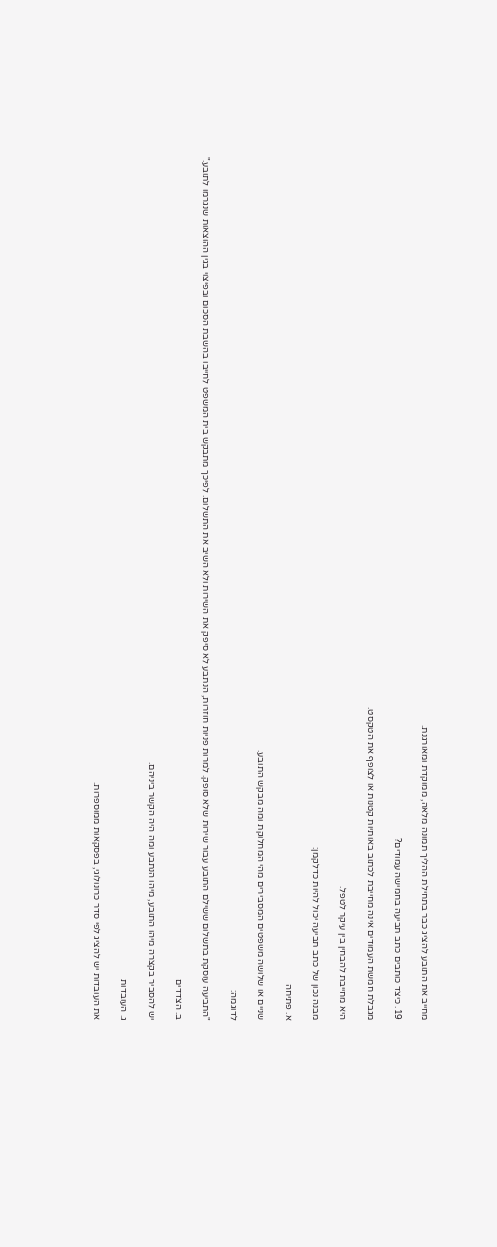מחייב את התובע להציג כבר בתחילת ההליך תמונה מלאה, ממוקדת ומאורגנת.

19. כיצד כותבים כתב תביעה בחמישה עמודים?

מגבלת חמשת העמודים אינה מחייבת לכתוב באותיות קטנות או לצופף את הטקסט.

היא מחייבת להבחין בין עיקר לטפל.

מבנה נכון של כתב תביעה יכול להיות כדלקמן:

א. פתיחה

שניים או שלושה משפטים המסבירים מהי המחלוקת ומה מבקש התובע.

לדוגמה:

"התביעה עוסקת בתשלום ששילם התובע עבור שירות שלא סופק. למרות פניות חוזרות, הנתבע לא סיפק את השירות ולא השיב את התשלום. לפיכך מתבקש בית המשפט לחייבו בהשבת הסכום ובפיצוי בגין ההוצאות שנגרמו לתובע."

ב. הצדדים

יש להסביר בקצרה מיהו התובע, מיהו הנתבע ומה היה הקשר ביניהם.

ג. העובדות

את העובדות יש להציג לפי סדר כרונולוגי, בפסקאות ממוספרות.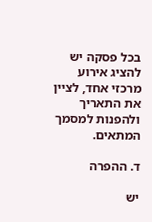בכל פסקה יש להציג אירוע מרכזי אחד, לציין את התאריך ולהפנות למסמך המתאים.

ד. ההפרה

יש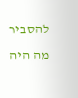להסביר מה היה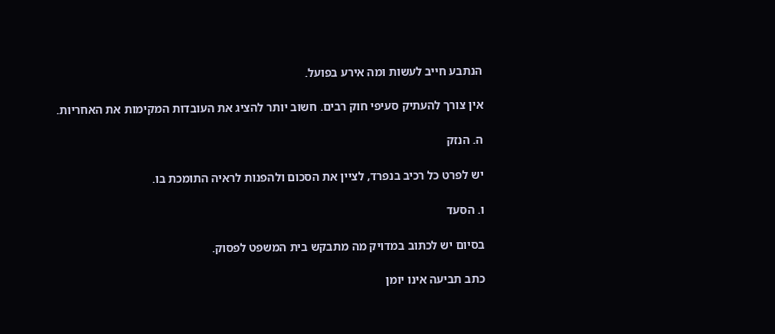הנתבע חייב לעשות ומה אירע בפועל.

אין צורך להעתיק סעיפי חוק רבים. חשוב יותר להציג את העובדות המקימות את האחריות.

ה. הנזק

יש לפרט כל רכיב בנפרד, לציין את הסכום ולהפנות לראיה התומכת בו.

ו. הסעד

בסיום יש לכתוב במדויק מה מתבקש בית המשפט לפסוק.

כתב תביעה אינו יומן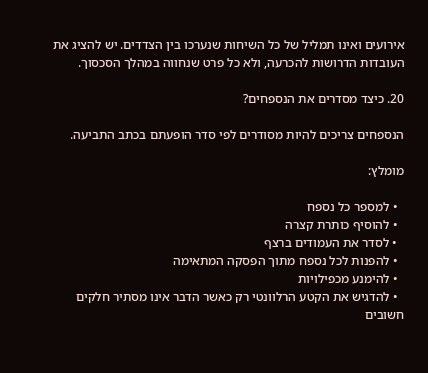אירועים ואינו תמליל של כל השיחות שנערכו בין הצדדים. יש להציג את העובדות הדרושות להכרעה, ולא כל פרט שנחווה במהלך הסכסוך.

20. כיצד מסדרים את הנספחים?

הנספחים צריכים להיות מסודרים לפי סדר הופעתם בכתב התביעה.

מומלץ:

  • למספר כל נספח
  • להוסיף כותרת קצרה
  • לסדר את העמודים ברצף
  • להפנות לכל נספח מתוך הפסקה המתאימה
  • להימנע מכפילויות
  • להדגיש את הקטע הרלוונטי רק כאשר הדבר אינו מסתיר חלקים חשובים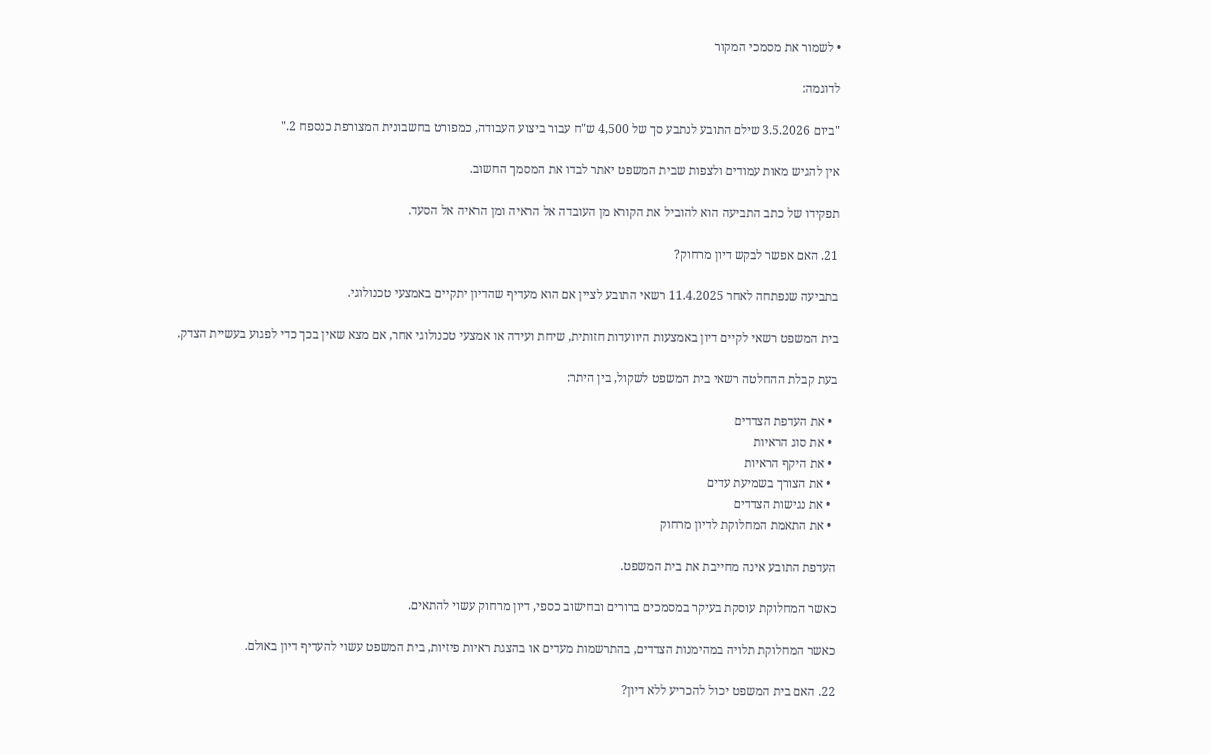• לשמור את מסמכי המקור

לדוגמה:

"ביום 3.5.2026 שילם התובע לנתבע סך של 4,500 ש"ח עבור ביצוע העבודה, כמפורט בחשבונית המצורפת כנספח 2."

אין להגיש מאות עמודים ולצפות שבית המשפט יאתר לבדו את המסמך החשוב.

תפקידו של כתב התביעה הוא להוביל את הקורא מן העובדה אל הראיה ומן הראיה אל הסעד.

21. האם אפשר לבקש דיון מרחוק?

בתביעה שנפתחה לאחר 11.4.2025 רשאי התובע לציין אם הוא מעדיף שהדיון יתקיים באמצעי טכנולוגי.

בית המשפט רשאי לקיים דיון באמצעות היוועדות חזותית, שיחת ועידה או אמצעי טכנולוגי אחר, אם מצא שאין בכך כדי לפגוע בעשיית הצדק.

בעת קבלת ההחלטה רשאי בית המשפט לשקול, בין היתר:

  • את העדפת הצדדים
  • את סוג הראיות
  • את היקף הראיות
  • את הצורך בשמיעת עדים
  • את נגישות הצדדים
  • את התאמת המחלוקת לדיון מרחוק

העדפת התובע אינה מחייבת את בית המשפט.

כאשר המחלוקת עוסקת בעיקר במסמכים ברורים ובחישוב כספי, דיון מרחוק עשוי להתאים.

כאשר המחלוקת תלויה במהימנות הצדדים, בהתרשמות מעדים או בהצגת ראיות פיזיות, בית המשפט עשוי להעדיף דיון באולם.

22. האם בית המשפט יכול להכריע ללא דיון?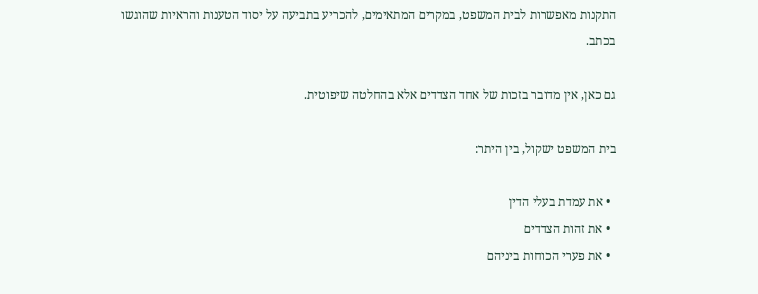התקנות מאפשרות לבית המשפט, במקרים המתאימים, להכריע בתביעה על יסוד הטענות והראיות שהוגשו בכתב.

גם כאן, אין מדובר בזכות של אחד הצדדים אלא בהחלטה שיפוטית.

בית המשפט ישקול, בין היתר:

  • את עמדת בעלי הדין
  • את זהות הצדדים
  • את פערי הכוחות ביניהם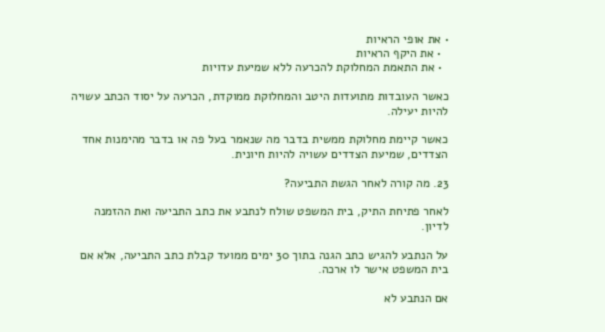• את אופי הראיות
  • את היקף הראיות
  • את התאמת המחלוקת להכרעה ללא שמיעת עדויות

כאשר העובדות מתועדות היטב והמחלוקת ממוקדת, הכרעה על יסוד הכתב עשויה להיות יעילה.

כאשר קיימת מחלוקת ממשית בדבר מה שנאמר בעל פה או בדבר מהימנות אחד הצדדים, שמיעת הצדדים עשויה להיות חיונית.

23. מה קורה לאחר הגשת התביעה?

לאחר פתיחת התיק, בית המשפט שולח לנתבע את כתב התביעה ואת ההזמנה לדיון.

על הנתבע להגיש כתב הגנה בתוך 30 ימים ממועד קבלת כתב התביעה, אלא אם בית המשפט אישר לו ארכה.

אם הנתבע לא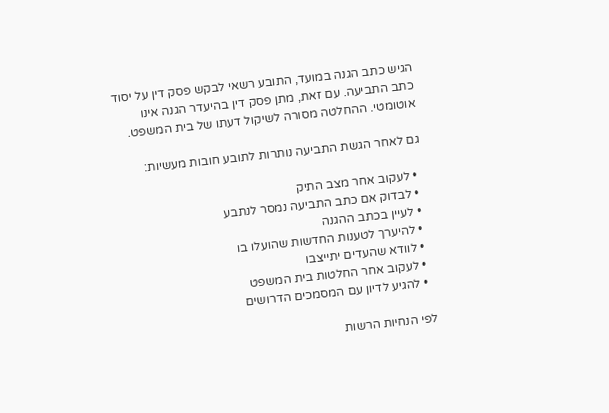הגיש כתב הגנה במועד, התובע רשאי לבקש פסק דין על יסוד כתב התביעה. עם זאת, מתן פסק דין בהיעדר הגנה אינו אוטומטי. ההחלטה מסורה לשיקול דעתו של בית המשפט.

גם לאחר הגשת התביעה נותרות לתובע חובות מעשיות:

  • לעקוב אחר מצב התיק
  • לבדוק אם כתב התביעה נמסר לנתבע
  • לעיין בכתב ההגנה
  • להיערך לטענות החדשות שהועלו בו
  • לוודא שהעדים יתייצבו
  • לעקוב אחר החלטות בית המשפט
  • להגיע לדיון עם המסמכים הדרושים

לפי הנחיות הרשות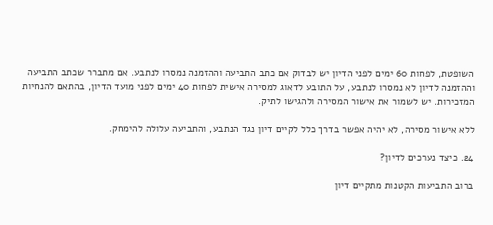השופטת, לפחות 60 ימים לפני הדיון יש לבדוק אם כתב התביעה וההזמנה נמסרו לנתבע. אם מתברר שכתב התביעה וההזמנה לדיון לא נמסרו לנתבע, על התובע לדאוג למסירה אישית לפחות 40 ימים לפני מועד הדיון, בהתאם להנחיות המזכירות. יש לשמור את אישור המסירה ולהגישו לתיק.

ללא אישור מסירה, לא יהיה אפשר בדרך כלל לקיים דיון נגד הנתבע, והתביעה עלולה להימחק.

24. כיצד נערכים לדיון?

ברוב התביעות הקטנות מתקיים דיון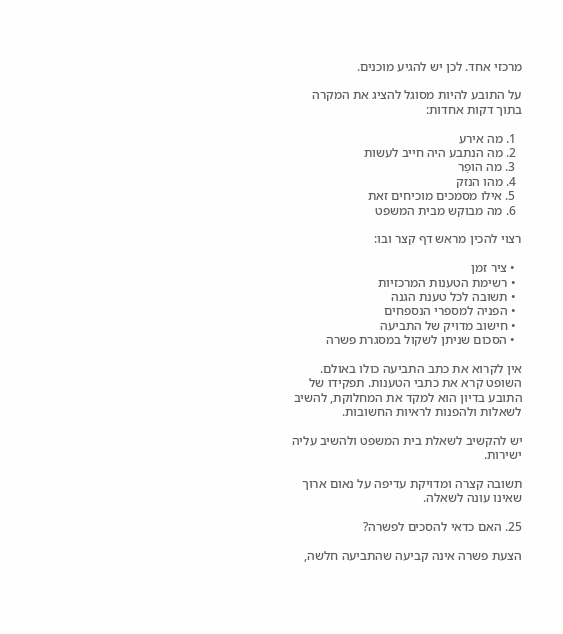מרכזי אחד. לכן יש להגיע מוכנים.

על התובע להיות מסוגל להציג את המקרה בתוך דקות אחדות:

  1. מה אירע
  2. מה הנתבע היה חייב לעשות
  3. מה הופַר
  4. מהו הנזק
  5. אילו מסמכים מוכיחים זאת
  6. מה מבוקש מבית המשפט

רצוי להכין מראש דף קצר ובו:

  • ציר זמן
  • רשימת הטענות המרכזיות
  • תשובה לכל טענת הגנה
  • הפניה למספרי הנספחים
  • חישוב מדויק של התביעה
  • הסכום שניתן לשקול במסגרת פשרה

אין לקרוא את כתב התביעה כולו באולם. השופט קרא את כתבי הטענות. תפקידו של התובע בדיון הוא למקד את המחלוקת, להשיב לשאלות ולהפנות לראיות החשובות.

יש להקשיב לשאלת בית המשפט ולהשיב עליה ישירות.

תשובה קצרה ומדויקת עדיפה על נאום ארוך שאינו עונה לשאלה.

25. האם כדאי להסכים לפשרה?

הצעת פשרה אינה קביעה שהתביעה חלשה,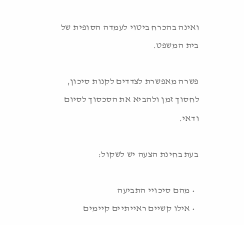ואינה בהכרח ביטוי לעמדה הסופית של בית המשפט.

פשרה מאפשרת לצדדים לקנות סיכון, לחסוך זמן ולהביא את הסכסוך לסיום ודאי.

בעת בחינת הצעה יש לשקול:

  • מהם סיכויי התביעה
  • אילו קשיים ראייתיים קיימים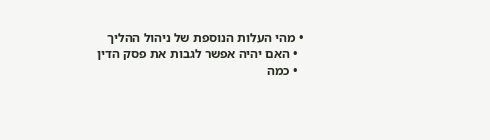• מהי העלות הנוספת של ניהול ההליך
  • האם יהיה אפשר לגבות את פסק הדין
  • כמה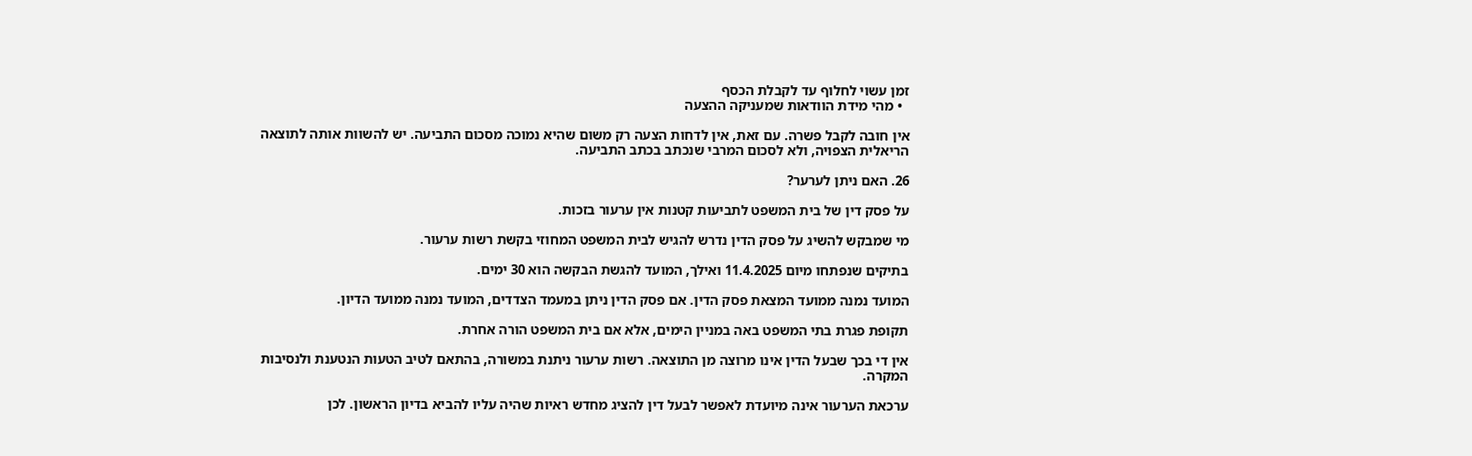זמן עשוי לחלוף עד לקבלת הכסף
  • מהי מידת הוודאות שמעניקה ההצעה

אין חובה לקבל פשרה. עם זאת, אין לדחות הצעה רק משום שהיא נמוכה מסכום התביעה. יש להשוות אותה לתוצאה הריאלית הצפויה, ולא לסכום המרבי שנכתב בכתב התביעה.

26. האם ניתן לערער?

על פסק דין של בית המשפט לתביעות קטנות אין ערעור בזכות.

מי שמבקש להשיג על פסק הדין נדרש להגיש לבית המשפט המחוזי בקשת רשות ערעור.

בתיקים שנפתחו מיום 11.4.2025 ואילך, המועד להגשת הבקשה הוא 30 ימים.

המועד נמנה ממועד המצאת פסק הדין. אם פסק הדין ניתן במעמד הצדדים, המועד נמנה ממועד הדיון.

תקופת פגרת בתי המשפט באה במניין הימים, אלא אם בית המשפט הורה אחרת.

אין די בכך שבעל הדין אינו מרוצה מן התוצאה. רשות ערעור ניתנת במשורה, בהתאם לטיב הטעות הנטענת ולנסיבות המקרה.

ערכאת הערעור אינה מיועדת לאפשר לבעל דין להציג מחדש ראיות שהיה עליו להביא בדיון הראשון. לכן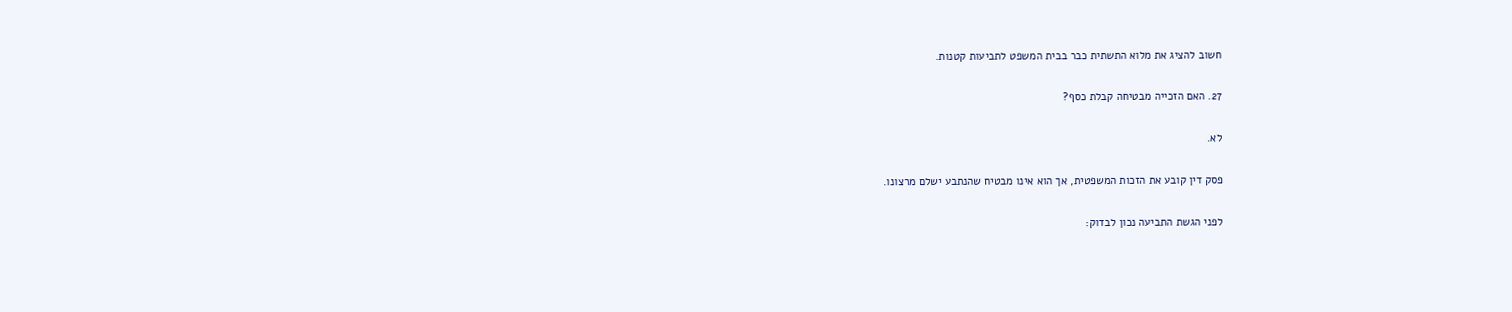חשוב להציג את מלוא התשתית כבר בבית המשפט לתביעות קטנות.

27. האם הזכייה מבטיחה קבלת כסף?

לא.

פסק דין קובע את הזכות המשפטית, אך הוא אינו מבטיח שהנתבע ישלם מרצונו.

לפני הגשת התביעה נכון לבדוק: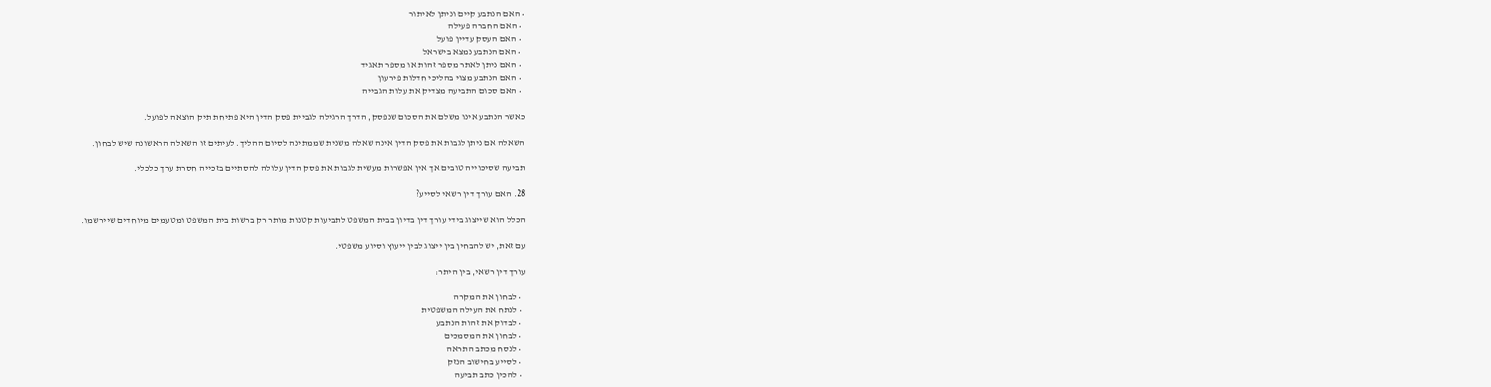• האם הנתבע קיים וניתן לאיתור
  • האם החברה פעילה
  • האם העסק עדיין פועל
  • האם הנתבע נמצא בישראל
  • האם ניתן לאתר מספר זהות או מספר תאגיד
  • האם הנתבע מצוי בהליכי חדלות פירעון
  • האם סכום התביעה מצדיק את עלות הגבייה

כאשר הנתבע אינו משלם את הסכום שנפסק, הדרך הרגילה לגביית פסק הדין היא פתיחת תיק הוצאה לפועל.

השאלה אם ניתן לגבות את פסק הדין אינה שאלה משנית שממתינה לסיום ההליך. לעיתים זו השאלה הראשונה שיש לבחון.

תביעה שסיכוייה טובים אך אין אפשרות מעשית לגבות את פסק הדין עלולה להסתיים בזכייה חסרת ערך כלכלי.

28. האם עורך דין רשאי לסייע?

הכלל הוא שייצוג בידי עורך דין בדיון בבית המשפט לתביעות קטנות מותר רק ברשות בית המשפט ומטעמים מיוחדים שיירשמו.

עם זאת, יש להבחין בין ייצוג לבין ייעוץ וסיוע משפטי.

עורך דין רשאי, בין היתר:

  • לבחון את המקרה
  • לנתח את העילה המשפטית
  • לבדוק את זהות הנתבע
  • לבחון את המסמכים
  • לנסח מכתב התראה
  • לסייע בחישוב הנזק
  • להכין כתב תביעה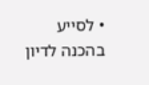• לסייע בהכנה לדיון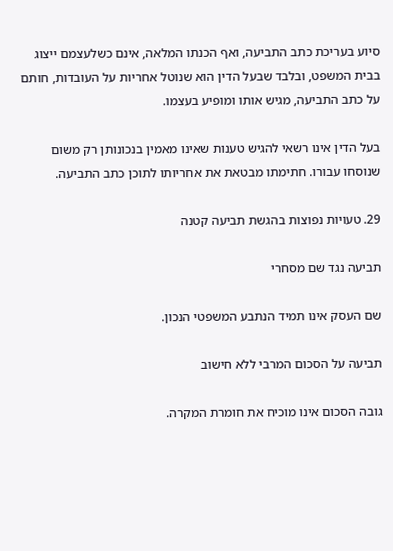סיוע בעריכת כתב התביעה, ואף הכנתו המלאה, אינם כשלעצמם ייצוג בבית המשפט, ובלבד שבעל הדין הוא שנוטל אחריות על העובדות, חותם על כתב התביעה, מגיש אותו ומופיע בעצמו.

בעל הדין אינו רשאי להגיש טענות שאינו מאמין בנכונותן רק משום שנוסחו עבורו. חתימתו מבטאת את אחריותו לתוכן כתב התביעה.

29. טעויות נפוצות בהגשת תביעה קטנה

תביעה נגד שם מסחרי

שם העסק אינו תמיד הנתבע המשפטי הנכון.

תביעה על הסכום המרבי ללא חישוב

גובה הסכום אינו מוכיח את חומרת המקרה.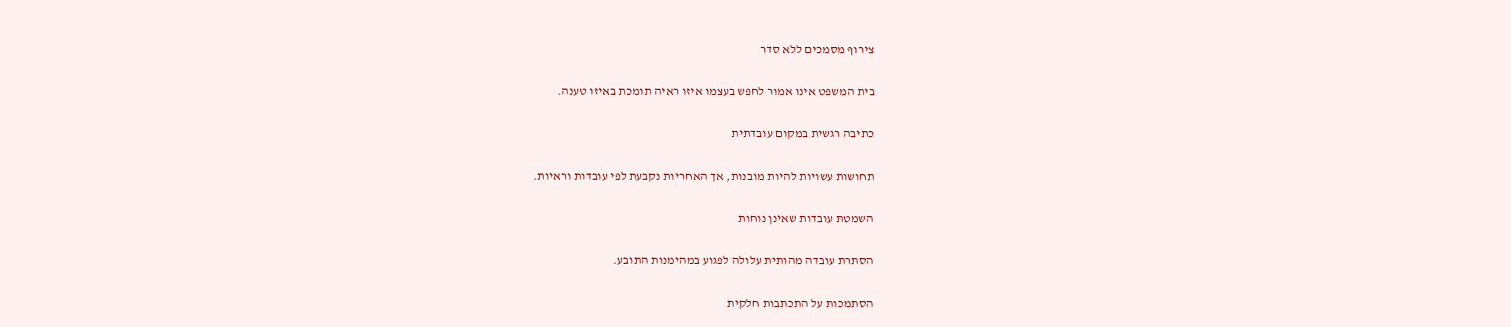צירוף מסמכים ללא סדר

בית המשפט אינו אמור לחפש בעצמו איזו ראיה תומכת באיזו טענה.

כתיבה רגשית במקום עובדתית

תחושות עשויות להיות מובנות, אך האחריות נקבעת לפי עובדות וראיות.

השמטת עובדות שאינן נוחות

הסתרת עובדה מהותית עלולה לפגוע במהימנות התובע.

הסתמכות על התכתבות חלקית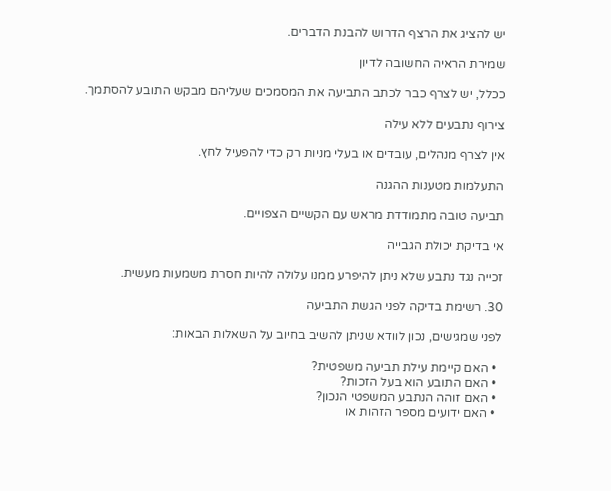יש להציג את הרצף הדרוש להבנת הדברים.

שמירת הראיה החשובה לדיון

ככלל, יש לצרף כבר לכתב התביעה את המסמכים שעליהם מבקש התובע להסתמך.

צירוף נתבעים ללא עילה

אין לצרף מנהלים, עובדים או בעלי מניות רק כדי להפעיל לחץ.

התעלמות מטענות ההגנה

תביעה טובה מתמודדת מראש עם הקשיים הצפויים.

אי בדיקת יכולת הגבייה

זכייה נגד נתבע שלא ניתן להיפרע ממנו עלולה להיות חסרת משמעות מעשית.

30. רשימת בדיקה לפני הגשת התביעה

לפני שמגישים, נכון לוודא שניתן להשיב בחיוב על השאלות הבאות:

  • האם קיימת עילת תביעה משפטית?
  • האם התובע הוא בעל הזכות?
  • האם זוהה הנתבע המשפטי הנכון?
  • האם ידועים מספר הזהות או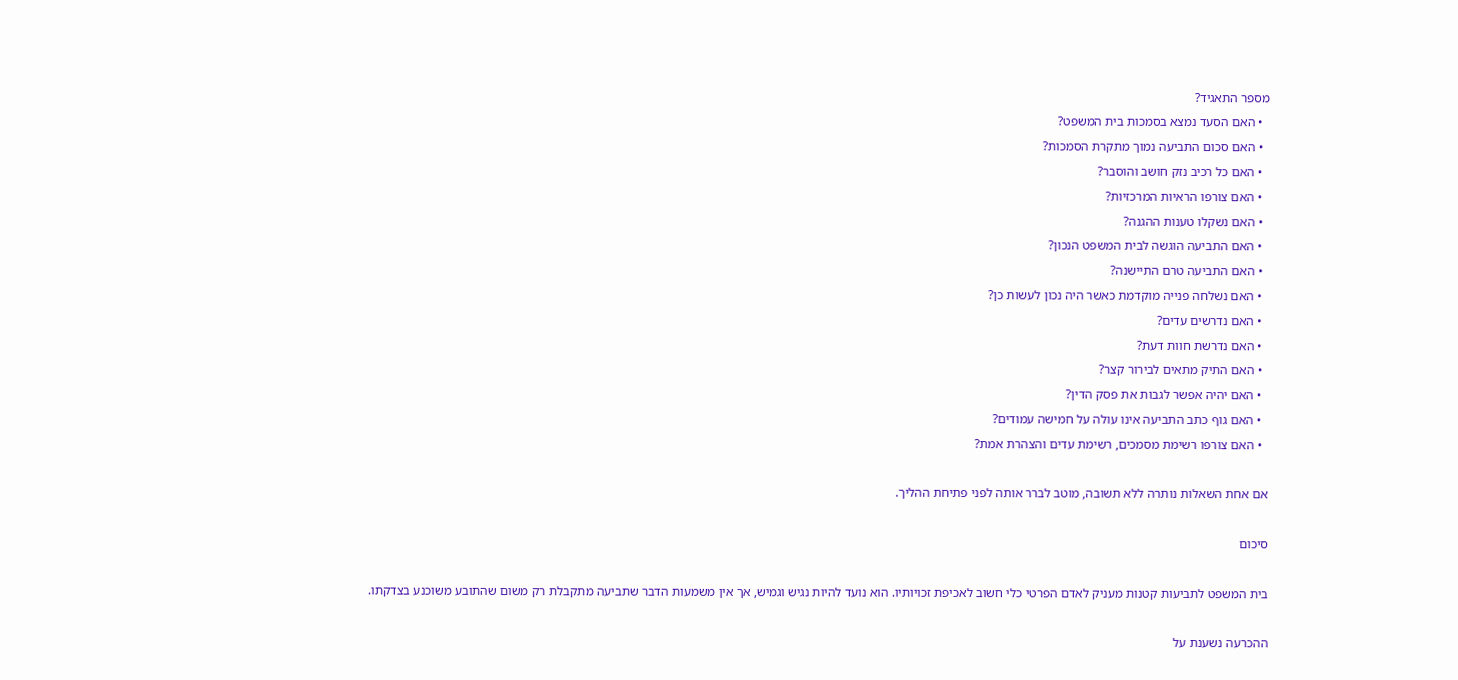מספר התאגיד?
  • האם הסעד נמצא בסמכות בית המשפט?
  • האם סכום התביעה נמוך מתקרת הסמכות?
  • האם כל רכיב נזק חושב והוסבר?
  • האם צורפו הראיות המרכזיות?
  • האם נשקלו טענות ההגנה?
  • האם התביעה הוגשה לבית המשפט הנכון?
  • האם התביעה טרם התיישנה?
  • האם נשלחה פנייה מוקדמת כאשר היה נכון לעשות כן?
  • האם נדרשים עדים?
  • האם נדרשת חוות דעת?
  • האם התיק מתאים לבירור קצר?
  • האם יהיה אפשר לגבות את פסק הדין?
  • האם גוף כתב התביעה אינו עולה על חמישה עמודים?
  • האם צורפו רשימת מסמכים, רשימת עדים והצהרת אמת?

אם אחת השאלות נותרה ללא תשובה, מוטב לברר אותה לפני פתיחת ההליך.

סיכום

בית המשפט לתביעות קטנות מעניק לאדם הפרטי כלי חשוב לאכיפת זכויותיו. הוא נועד להיות נגיש וגמיש, אך אין משמעות הדבר שתביעה מתקבלת רק משום שהתובע משוכנע בצדקתו.

ההכרעה נשענת על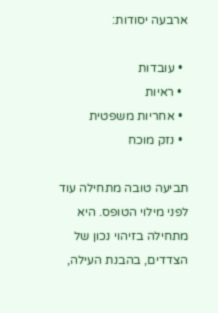ארבעה יסודות:

  • עובדות
  • ראיות
  • אחריות משפטית
  • נזק מוכח

תביעה טובה מתחילה עוד לפני מילוי הטופס. היא מתחילה בזיהוי נכון של הצדדים, בהבנת העילה,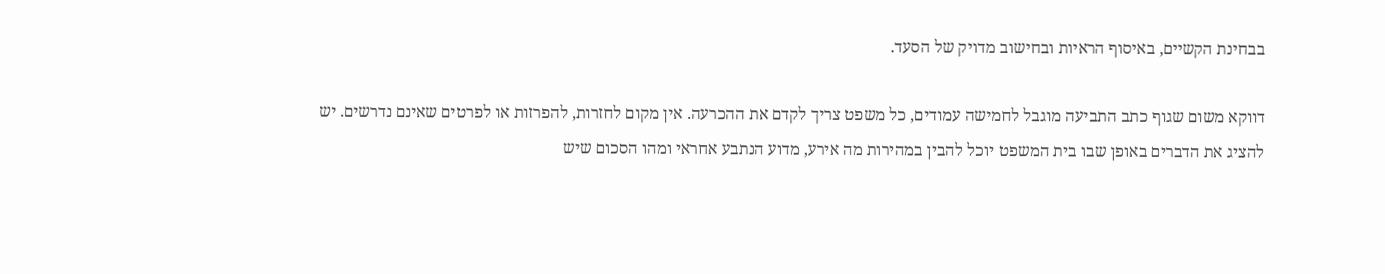בבחינת הקשיים, באיסוף הראיות ובחישוב מדויק של הסעד.

דווקא משום שגוף כתב התביעה מוגבל לחמישה עמודים, כל משפט צריך לקדם את ההכרעה. אין מקום לחזרות, להפרזות או לפרטים שאינם נדרשים. יש להציג את הדברים באופן שבו בית המשפט יוכל להבין במהירות מה אירע, מדוע הנתבע אחראי ומהו הסכום שיש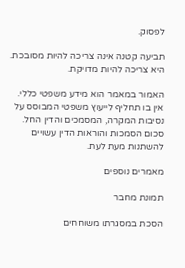לפסוק.

תביעה קטנה אינה צריכה להיות מסובכת. היא צריכה להיות מדויקת.

האמור במאמר הוא מידע משפטי כללי. אין בו תחליף לייעוץ משפטי המבוסס על נסיבות המקרה, המסמכים והדין החל. סכום הסמכות והוראות הדין עשויים להשתנות מעת לעת.

מאמרים נוספים

תמונת מחבר

הסכת במסגרתו משוחחים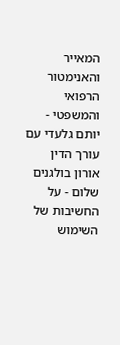המאייר והאנימטור הרפואי והמשפטי - יותם גלעדי עם עורך הדין אורון בולגנים שלום - על החשיבות של השימוש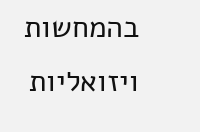בהמחשות ויזואליות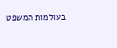בעולמות המשפט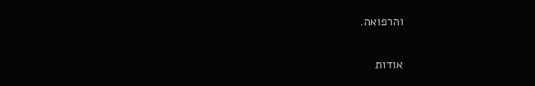והרפואה.

אודות